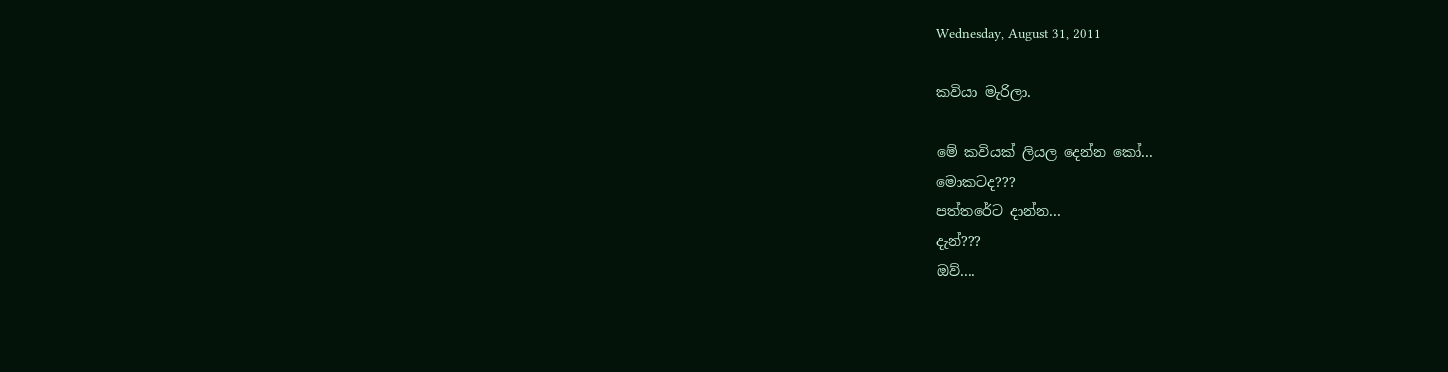Wednesday, August 31, 2011

කවියා මැරිලා.

මේ කවියක් ලියල දෙන්න කෝ...
මොකටද???
පත්තරේට දාන්න...
දැන්???
ඔව්....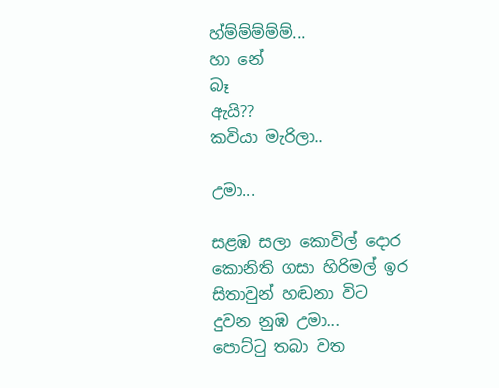හ්ම්ම්ම්ම්ම්...
හා නේ
බෑ
ඇයි??
කවියා මැරිලා..

උමා...

සළඹ සලා කොවිල් දොර
කොනිති ගසා හිරිමල් ඉර
සිතාවුන් හඬනා විට
දුවන නුඹ උමා...
පොට්ටු තබා වත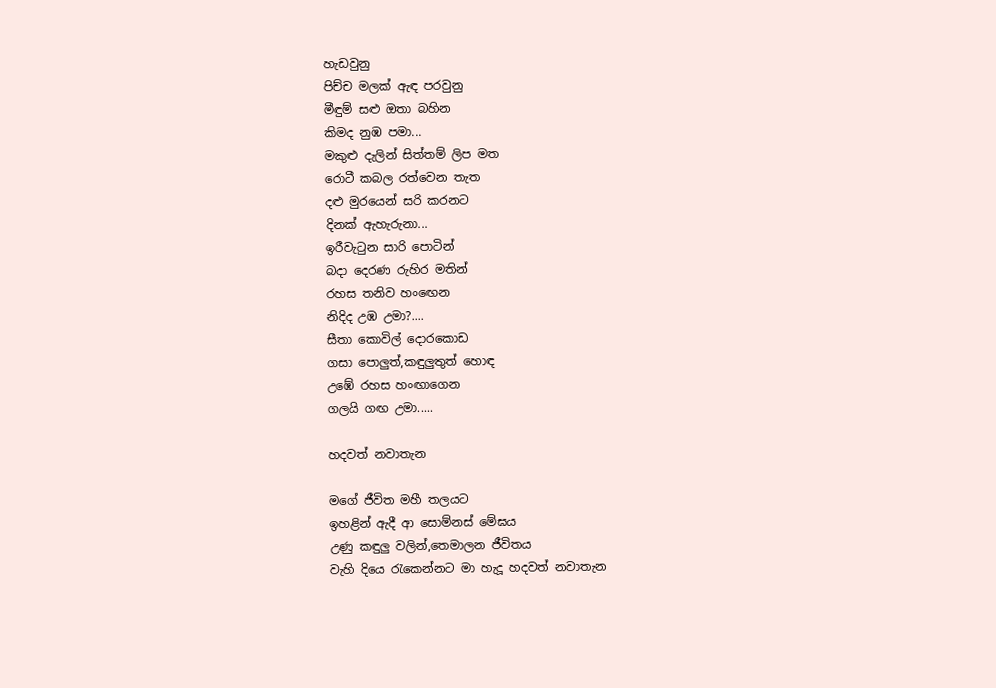හැඩවුනු
පිච්ච මලක් ඇඳ පරවුනු
මීඳුම් සළු ඔතා බහින
කිමද නුඹ පමා...
මකුළු දැලින් සිත්තම් ලිප මත
රොටී කබල රත්වෙන තැත
දළු මුරයෙන් සරි කරනට
දිනක් ඇහැරුනා...
ඉරීවැටුන සාරි පොටින්
බදා දෙරණ රුහිර මතින්
රහස තනිව හංඟෙන
නිදිද උඹ උමා?....
සීතා කොවිල් දොරකොඩ
ගසා පොලුත්,කඳුලුතුත් හොඳ
උඹේ රහස හංඟාගෙන
ගලයි ගඟ උමා.....

හදවත් නවාතැන

මගේ ජීවිත මහී තලයට
ඉහළින් ඇදී ආ සොම්නස් මේඝය
උණු කඳුලු වලින්,තෙමාලන ජීවිතය
වැහි දියෙ රැකෙන්නට මා හැදූ හදවත් නවාතැන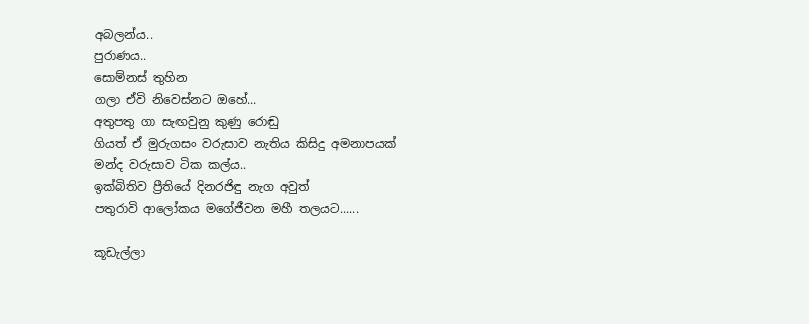අබලන්ය..
පුරාණය..
සොම්නස් තුහින
ගලා ඒවි නිවෙස්නට ඔහේ...
අතුපතු ගා සැඟවුනු කුණු රොඬු
ගියත් ඒ මුරුගසං වරුසාව නැතිය කිසිදු අමනාපයක්
මන්ද වරුසාව ටික කල්ය..
ඉක්බිතිව ප්‍රීතියේ දිනරජිඳු නැග අවුත්
පතුරාවි ආලෝකය මගේජීවන මහී තලයට......

කූඩැල්ලා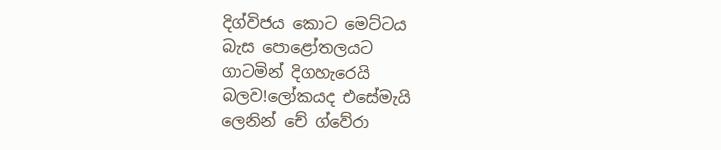දිග්විජය කොට මෙට්ටය
බැස පොළෝතලයට
ගාටමින් දිගහැරෙයි
බලව!ලෝකයද එසේමැයි
ලෙනින් චේ ග්වේරා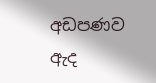අඩපණව ඇද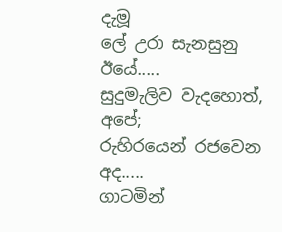දැමූ
ලේ උරා සැනසුනු
ඊයේ.....
සුදුමැලිව වැදහොත්,
අපේ;
රුහිරයෙන් රජවෙන
අද.....
ගාටමින්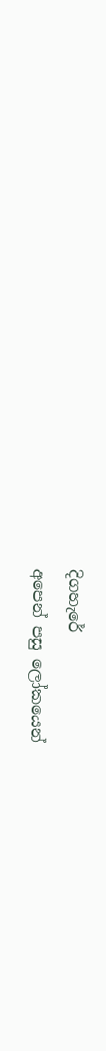දිගහැරේ
අපෙන් පසු ලෝකයෙන්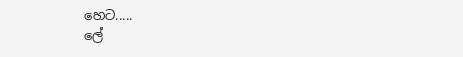හෙට.....
ලේ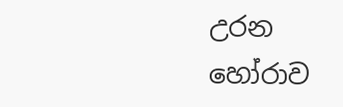උරන හෝරාව